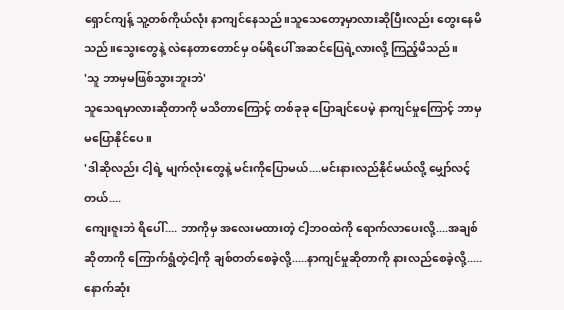ရှောင်ကျန့် သူ့တစ်ကိုယ်လုံး နာကျင်နေသည်။သူသေတော့မှာလားဆိုပြီးလည်း တွေးနေမိသည်။သွေးတွေနဲ့ လဲနေတာတောင်မှ ဝမ်ရိပေါ် အဆင်ပြေရဲ့လားလို့ ကြည့်မိသည်။
'သူ ဘာမှမဖြစ်သွားဘူးဘဲ'
သူသေရမှာလားဆိုတာကို မသိတာကြောင့် တစ်ခုခု ပြောချင်ပေမဲ့ နာကျင်မှုကြောင့် ဘာမှမပြောနိုင်ပေ။
'ဒါဆိုလည်း ငါ့ရဲ့ မျက်လုံးတွေနဲ့ မင်းကိုပြောမယ်....မင်းနားလည်နိုင်မယ်လို့ မျှော်လင့်တယ်....
ကျေးဇူးဘဲ ရိပေါ်.... ဘာကိုမှ အလေးမထားတဲ့ ငါ့ဘဝထဲကို ရောက်လာပေးလို့....အချစ်ဆိုတာကို ကြောက်ရွံတဲ့ငါ့ကို ချစ်တတ်စေခဲ့လို့.....နာကျင်မှုဆိုတာကို နားလည်စေခဲ့လို့.....နောက်ဆုံး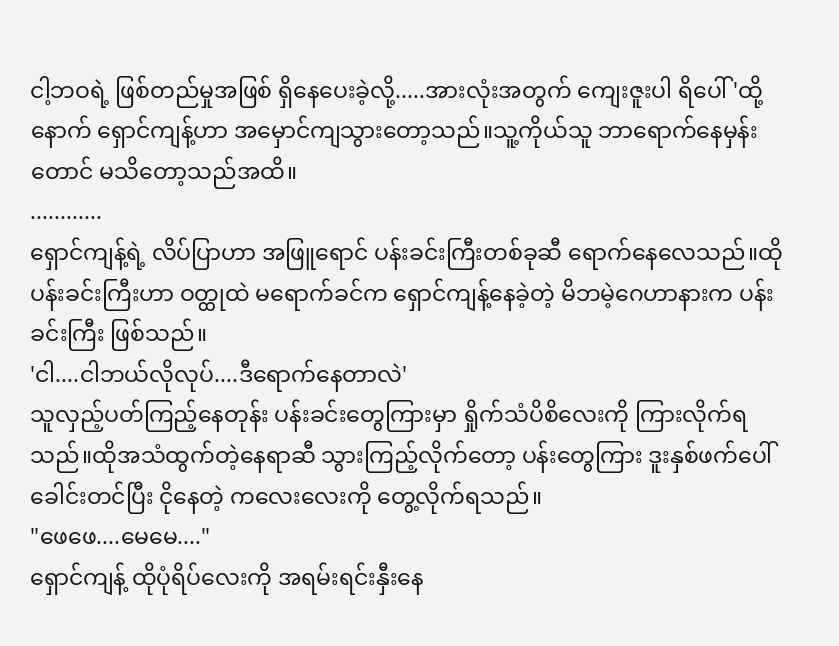ငါ့ဘဝရဲ့ ဖြစ်တည်မှုအဖြစ် ရှိနေပေးခဲ့လို့.....အားလုံးအတွက် ကျေးဇူးပါ ရိပေါ်'ထို့နောက် ရှောင်ကျန့်ဟာ အမှောင်ကျသွားတော့သည်။သူ့ကိုယ်သူ ဘာရောက်နေမှန်းတောင် မသိတော့သည်အထိ။
............
ရှောင်ကျန့်ရဲ့ လိပ်ပြာဟာ အဖြူရောင် ပန်းခင်းကြီးတစ်ခုဆီ ရောက်နေလေသည်။ထိုပန်းခင်းကြီးဟာ ဝတ္ထုထဲ မရောက်ခင်က ရှောင်ကျန့်နေခဲ့တဲ့ မိဘမဲ့ဂေဟာနားက ပန်းခင်းကြီး ဖြစ်သည်။
'ငါ....ငါဘယ်လိုလုပ်....ဒီရောက်နေတာလဲ'
သူလှည့်ပတ်ကြည့်နေတုန်း ပန်းခင်းတွေကြားမှာ ရှိုက်သံပိစိလေးကို ကြားလိုက်ရသည်။ထိုအသံထွက်တဲ့နေရာဆီ သွားကြည့်လိုက်တော့ ပန်းတွေကြား ဒူးနှစ်ဖက်ပေါ် ခေါင်းတင်ပြီး ငိုနေတဲ့ ကလေးလေးကို တွေ့လိုက်ရသည်။
"ဖေဖေ....မေမေ...."
ရှောင်ကျန့် ထိုပုံရိပ်လေးကို အရမ်းရင်းနှီးနေ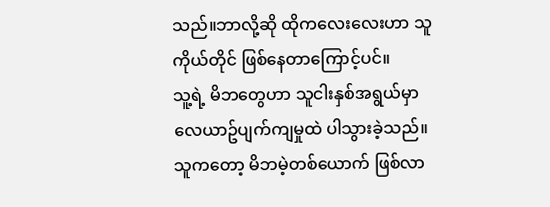သည်။ဘာလို့ဆို ထိုကလေးလေးဟာ သူကိုယ်တိုင် ဖြစ်နေတာကြောင့်ပင်။
သူ့ရဲ့ မိဘတွေဟာ သူငါးနှစ်အရွယ်မှာ လေယာဥ်ပျက်ကျမှုထဲ ပါသွားခဲ့သည်။သူကတော့ မိဘမဲ့တစ်ယောက် ဖြစ်လာ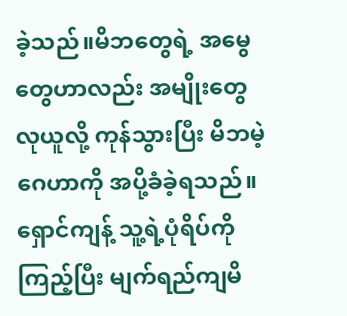ခဲ့သည်။မိဘတွေရဲ့ အမွေတွေဟာလည်း အမျိုးတွေလုယူလို့ ကုန်သွားပြီး မိဘမဲ့ဂေဟာကို အပို့ခံခဲ့ရသည်။
ရှောင်ကျန့် သူ့ရဲ့ပုံရိပ်ကိုကြည့်ပြီး မျက်ရည်ကျမိ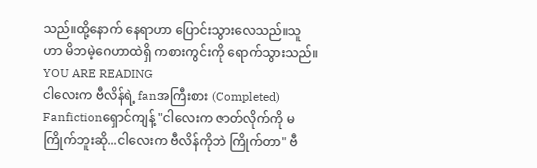သည်။ထို့နောက် နေရာဟာ ပြောင်းသွားလေသည်။သူဟာ မိဘမဲ့ဂေဟာထဲရှိ ကစားကွင်းကို ရောက်သွားသည်။
YOU ARE READING
ငါလေးက ဗီလိန်ရဲ့ fanအကြီးစား (Completed)
Fanfictionရှောင်ကျန့် "ငါလေးက ဇာတ်လိုက်ကို မကြိုက်ဘူးဆို...ငါလေးက ဗီလိန်ကိုဘဲ ကြိုက်တာ" ဗီ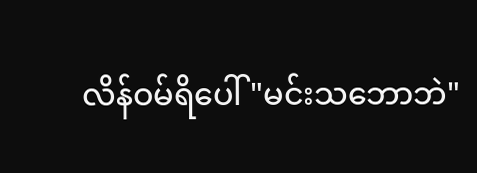လိန်ဝမ်ရိပေါ် "မင်းသဘောဘဲ"